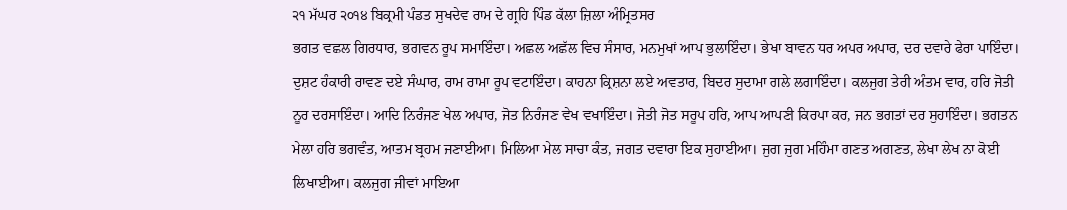੨੧ ਮੱਘਰ ੨੦੧੪ ਬਿਕ੍ਰਮੀ ਪੰਡਤ ਸੁਖਦੇਵ ਰਾਮ ਦੇ ਗ੍ਰਹਿ ਪਿੰਡ ਕੱਲਾ ਜ਼ਿਲਾ ਅੰਮ੍ਰਿਤਸਰ
ਭਗਤ ਵਛਲ ਗਿਰਧਾਰ, ਭਗਵਨ ਰੂਪ ਸਮਾਇੰਦਾ। ਅਛਲ ਅਛੱਲ ਵਿਚ ਸੰਸਾਰ, ਮਨਮੁਖਾਂ ਆਪ ਭੁਲਾਇੰਦਾ। ਭੇਖਾ ਬਾਵਨ ਧਰ ਅਪਰ ਅਪਾਰ, ਦਰ ਦਵਾਰੇ ਫੇਰਾ ਪਾਇੰਦਾ। ਦੁਸ਼ਟ ਹੰਕਾਰੀ ਰਾਵਣ ਦਏ ਸੰਘਾਰ, ਰਾਮ ਰਾਮਾ ਰੂਪ ਵਟਾਇੰਦਾ। ਕਾਹਨਾ ਕ੍ਰਿਸ਼ਨਾ ਲਏ ਅਵਤਾਰ, ਬਿਦਰ ਸੁਦਾਮਾ ਗਲੇ ਲਗਾਇੰਦਾ। ਕਲਜੁਗ ਤੇਰੀ ਅੰਤਮ ਵਾਰ, ਹਰਿ ਜੋਤੀ ਨੂਰ ਦਰਸਾਇੰਦਾ। ਆਦਿ ਨਿਰੰਜਣ ਖੇਲ ਅਪਾਰ, ਜੋਤ ਨਿਰੰਜਣ ਵੇਖ ਵਖਾਇੰਦਾ। ਜੋਤੀ ਜੋਤ ਸਰੂਪ ਹਰਿ, ਆਪ ਆਪਣੀ ਕਿਰਪਾ ਕਰ, ਜਨ ਭਗਤਾਂ ਦਰ ਸੁਹਾਇੰਦਾ। ਭਗਤਨ ਮੇਲਾ ਹਰਿ ਭਗਵੰਤ, ਆਤਮ ਬ੍ਰਹਮ ਜਣਾਈਆ। ਮਿਲਿਆ ਮੇਲ ਸਾਚਾ ਕੰਤ, ਜਗਤ ਦਵਾਰਾ ਇਕ ਸੁਹਾਈਆ। ਜੁਗ ਜੁਗ ਮਹਿੰਮਾ ਗਣਤ ਅਗਣਤ, ਲੇਖਾ ਲੇਖ ਨਾ ਕੋਈ ਲਿਖਾਈਆ। ਕਲਜੁਗ ਜੀਵਾਂ ਮਾਇਆ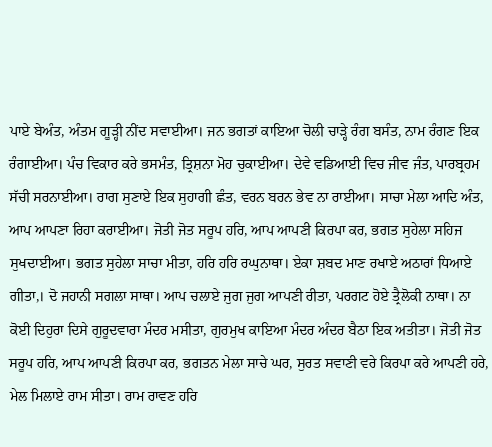ਪਾਏ ਬੇਅੰਤ, ਅੰਤਮ ਗੂੜ੍ਹੀ ਨੀਂਦ ਸਵਾਈਆ। ਜਨ ਭਗਤਾਂ ਕਾਇਆ ਚੋਲੀ ਚਾੜ੍ਹੇ ਰੰਗ ਬਸੰਤ, ਨਾਮ ਰੰਗਣ ਇਕ ਰੰਗਾਈਆ। ਪੰਚ ਵਿਕਾਰ ਕਰੇ ਭਸਮੰਤ, ਤ੍ਰਿਸ਼ਨਾ ਮੋਹ ਚੁਕਾਈਆ। ਦੇਵੇ ਵਡਿਆਈ ਵਿਚ ਜੀਵ ਜੰਤ, ਪਾਰਬ੍ਰਹਮ ਸੱਚੀ ਸਰਨਾਈਆ। ਰਾਗ ਸੁਣਾਏ ਇਕ ਸੁਹਾਗੀ ਛੰਤ, ਵਰਨ ਬਰਨ ਭੇਵ ਨਾ ਰਾਈਆ। ਸਾਚਾ ਮੇਲਾ ਆਦਿ ਅੰਤ, ਆਪ ਆਪਣਾ ਰਿਹਾ ਕਰਾਈਆ। ਜੋਤੀ ਜੋਤ ਸਰੂਪ ਹਰਿ, ਆਪ ਆਪਣੀ ਕਿਰਪਾ ਕਰ, ਭਗਤ ਸੁਹੇਲਾ ਸਹਿਜ ਸੁਖਦਾਈਆ। ਭਗਤ ਸੁਹੇਲਾ ਸਾਚਾ ਮੀਤਾ, ਹਰਿ ਹਰਿ ਰਘੁਨਾਥਾ। ਏਕਾ ਸ਼ਬਦ ਮਾਣ ਰਖਾਏ ਅਠਾਰਾਂ ਧਿਆਏ ਗੀਤਾ,। ਦੋ ਜਹਾਨੀ ਸਗਲਾ ਸਾਥਾ। ਆਪ ਚਲਾਏ ਜੁਗ ਜੁਗ ਆਪਣੀ ਰੀਤਾ, ਪਰਗਟ ਹੋਏ ਤ੍ਰੈਲੋਕੀ ਨਾਥਾ। ਨਾ ਕੋਈ ਦਿਹੁਰਾ ਦਿਸੇ ਗੁਰੂਦਵਾਰਾ ਮੰਦਰ ਮਸੀਤਾ, ਗੁਰਮੁਖ ਕਾਇਆ ਮੰਦਰ ਅੰਦਰ ਬੈਠਾ ਇਕ ਅਤੀਤਾ। ਜੋਤੀ ਜੋਤ ਸਰੂਪ ਹਰਿ, ਆਪ ਆਪਣੀ ਕਿਰਪਾ ਕਰ, ਭਗਤਨ ਮੇਲਾ ਸਾਚੇ ਘਰ, ਸੁਰਤ ਸਵਾਣੀ ਵਰੇ ਕਿਰਪਾ ਕਰੇ ਆਪਣੀ ਹਰੇ, ਮੇਲ ਮਿਲਾਏ ਰਾਮ ਸੀਤਾ। ਰਾਮ ਰਾਵਣ ਹਰਿ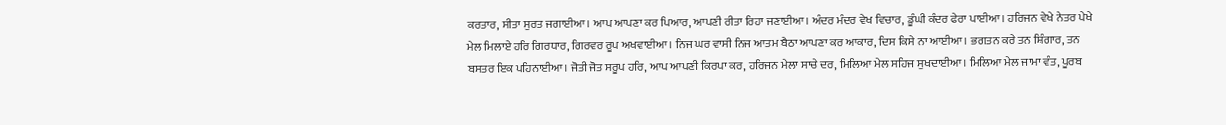ਕਰਤਾਰ, ਸੀਤਾ ਸੁਰਤ ਜਗਾਈਆ। ਆਪ ਆਪਣਾ ਕਰ ਪਿਆਰ, ਆਪਣੀ ਰੀਤਾ ਰਿਹਾ ਜਣਾਈਆ। ਅੰਦਰ ਮੰਦਰ ਵੇਖ ਵਿਚਾਰ, ਡੂੰਘੀ ਕੰਦਰ ਫੇਰਾ ਪਾਈਆ। ਹਰਿਜਨ ਵੇਖੇ ਨੇਤਰ ਪੇਖੇ ਮੇਲ ਮਿਲਾਏ ਹਰਿ ਗਿਰਧਾਰ, ਗਿਰਵਰ ਰੂਪ ਅਖਵਾਈਆ। ਨਿਜ ਘਰ ਵਾਸੀ ਨਿਜ ਆਤਮ ਬੈਠਾ ਆਪਣਾ ਕਰ ਆਕਾਰ, ਦਿਸ ਕਿਸੇ ਨਾ ਆਈਆ। ਭਗਤਨ ਕਰੇ ਤਨ ਸ਼ਿੰਗਾਰ, ਤਨ ਬਸਤਰ ਇਕ ਪਹਿਨਾਈਆ। ਜੋਤੀ ਜੋਤ ਸਰੂਪ ਹਰਿ, ਆਪ ਆਪਣੀ ਕਿਰਪਾ ਕਰ, ਹਰਿਜਨ ਮੇਲਾ ਸਾਚੇ ਦਰ, ਮਿਲਿਆ ਮੇਲ ਸਹਿਜ ਸੁਖਦਾਈਆ। ਮਿਲਿਆ ਮੇਲ ਜਾਮਾ ਵੰਤ, ਪੂਰਬ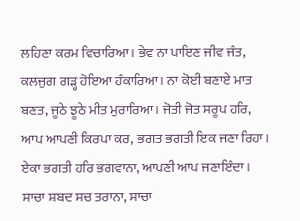ਲਹਿਣਾ ਕਰਮ ਵਿਚਾਰਿਆ। ਭੇਵ ਨਾ ਪਾਇਣ ਜੀਵ ਜੰਤ, ਕਲਜੁਗ ਗੜ੍ਹ ਹੋਇਆ ਹੰਕਾਰਿਆ। ਨਾ ਕੋਈ ਬਣਾਏ ਮਾਤ ਬਣਤ, ਜੂਠੇ ਝੂਠੇ ਮੀਤ ਮੁਰਾਰਿਆ। ਜੋਤੀ ਜੋਤ ਸਰੂਪ ਹਰਿ, ਆਪ ਆਪਣੀ ਕਿਰਪਾ ਕਰ, ਭਗਤ ਭਗਤੀ ਇਕ ਜਣਾ ਰਿਹਾ। ਏਕਾ ਭਗਤੀ ਹਰਿ ਭਗਵਾਨਾ, ਆਪਣੀ ਆਪ ਜਣਾਇੰਦਾ। ਸਾਚਾ ਸ਼ਬਦ ਸਚ ਤਰਾਨਾ, ਸਾਚਾ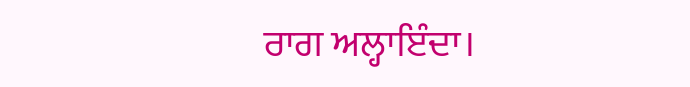ਰਾਗ ਅਲ੍ਹਾਇੰਦਾ।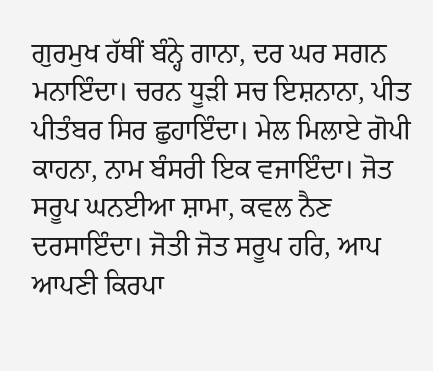ਗੁਰਮੁਖ ਹੱਥੀਂ ਬੰਨ੍ਹੇ ਗਾਨਾ, ਦਰ ਘਰ ਸਗਨ ਮਨਾਇੰਦਾ। ਚਰਨ ਧੂੜੀ ਸਚ ਇਸ਼ਨਾਨਾ, ਪੀਤ ਪੀਤੰਬਰ ਸਿਰ ਛੁਹਾਇੰਦਾ। ਮੇਲ ਮਿਲਾਏ ਗੋਪੀ ਕਾਹਨਾ, ਨਾਮ ਬੰਸਰੀ ਇਕ ਵਜਾਇੰਦਾ। ਜੋਤ ਸਰੂਪ ਘਨਈਆ ਸ਼ਾਮਾ, ਕਵਲ ਨੈਣ ਦਰਸਾਇੰਦਾ। ਜੋਤੀ ਜੋਤ ਸਰੂਪ ਹਰਿ, ਆਪ ਆਪਣੀ ਕਿਰਪਾ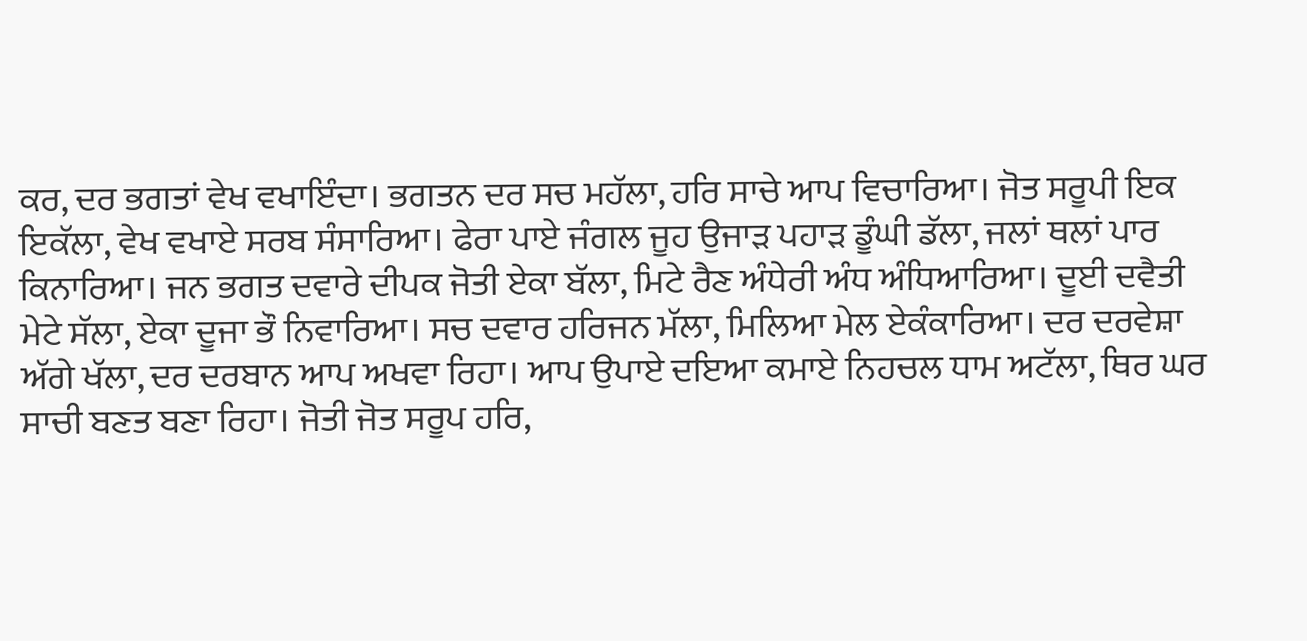ਕਰ, ਦਰ ਭਗਤਾਂ ਵੇਖ ਵਖਾਇੰਦਾ। ਭਗਤਨ ਦਰ ਸਚ ਮਹੱਲਾ, ਹਰਿ ਸਾਚੇ ਆਪ ਵਿਚਾਰਿਆ। ਜੋਤ ਸਰੂਪੀ ਇਕ ਇਕੱਲਾ, ਵੇਖ ਵਖਾਏ ਸਰਬ ਸੰਸਾਰਿਆ। ਫੇਰਾ ਪਾਏ ਜੰਗਲ ਜੂਹ ਉਜਾੜ ਪਹਾੜ ਡੂੰਘੀ ਡੱਲਾ, ਜਲਾਂ ਥਲਾਂ ਪਾਰ ਕਿਨਾਰਿਆ। ਜਨ ਭਗਤ ਦਵਾਰੇ ਦੀਪਕ ਜੋਤੀ ਏਕਾ ਬੱਲਾ, ਮਿਟੇ ਰੈਣ ਅੰਧੇਰੀ ਅੰਧ ਅੰਧਿਆਰਿਆ। ਦੂਈ ਦਵੈਤੀ ਮੇਟੇ ਸੱਲਾ, ਏਕਾ ਦੂਜਾ ਭੌ ਨਿਵਾਰਿਆ। ਸਚ ਦਵਾਰ ਹਰਿਜਨ ਮੱਲਾ, ਮਿਲਿਆ ਮੇਲ ਏਕੰਕਾਰਿਆ। ਦਰ ਦਰਵੇਸ਼ਾ ਅੱਗੇ ਖੱਲਾ, ਦਰ ਦਰਬਾਨ ਆਪ ਅਖਵਾ ਰਿਹਾ। ਆਪ ਉਪਾਏ ਦਇਆ ਕਮਾਏ ਨਿਹਚਲ ਧਾਮ ਅਟੱਲਾ, ਥਿਰ ਘਰ ਸਾਚੀ ਬਣਤ ਬਣਾ ਰਿਹਾ। ਜੋਤੀ ਜੋਤ ਸਰੂਪ ਹਰਿ,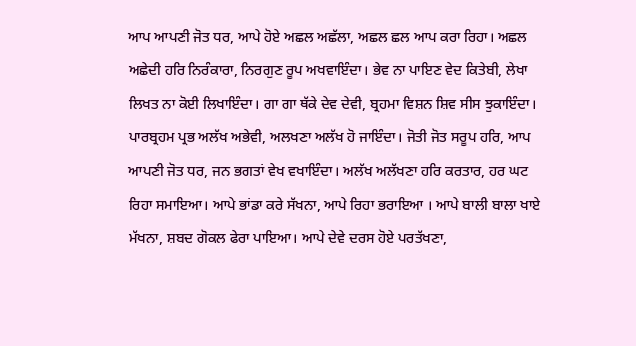ਆਪ ਆਪਣੀ ਜੋਤ ਧਰ, ਆਪੇ ਹੋਏ ਅਛਲ ਅਛੱਲਾ, ਅਛਲ ਛਲ ਆਪ ਕਰਾ ਰਿਹਾ। ਅਛਲ ਅਛੇਦੀ ਹਰਿ ਨਿਰੰਕਾਰਾ, ਨਿਰਗੁਣ ਰੂਪ ਅਖਵਾਇੰਦਾ। ਭੇਵ ਨਾ ਪਾਇਣ ਵੇਦ ਕਿਤੇਬੀ, ਲੇਖਾ ਲਿਖਤ ਨਾ ਕੋਈ ਲਿਖਾਇੰਦਾ। ਗਾ ਗਾ ਥੱਕੇ ਦੇਵ ਦੇਵੀ, ਬ੍ਰਹਮਾ ਵਿਸ਼ਨ ਸ਼ਿਵ ਸੀਸ ਝੁਕਾਇੰਦਾ। ਪਾਰਬ੍ਰਹਮ ਪ੍ਰਭ ਅਲੱਖ ਅਭੇਵੀ, ਅਲਖਣਾ ਅਲੱਖ ਹੋ ਜਾਇੰਦਾ। ਜੋਤੀ ਜੋਤ ਸਰੂਪ ਹਰਿ, ਆਪ ਆਪਣੀ ਜੋਤ ਧਰ, ਜਨ ਭਗਤਾਂ ਵੇਖ ਵਖਾਇੰਦਾ। ਅਲੱਖ ਅਲੱਖਣਾ ਹਰਿ ਕਰਤਾਰ, ਹਰ ਘਟ ਰਿਹਾ ਸਮਾਇਆ। ਆਪੇ ਭਾਂਡਾ ਕਰੇ ਸੱਖਨਾ, ਆਪੇ ਰਿਹਾ ਭਰਾਇਆ । ਆਪੇ ਬਾਲੀ ਬਾਲਾ ਖਾਏ ਮੱਖਨਾ, ਸ਼ਬਦ ਗੋਕਲ ਫੇਰਾ ਪਾਇਆ। ਆਪੇ ਦੇਵੇ ਦਰਸ ਹੋਏ ਪਰਤੱਖਣਾ,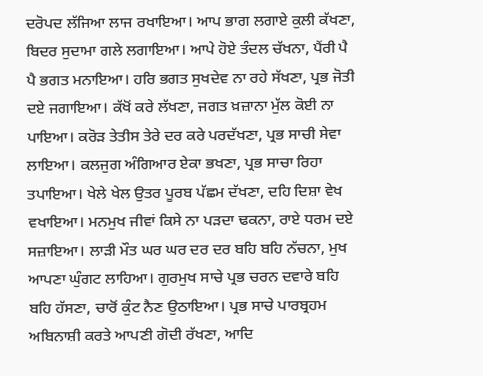ਦਰੋਪਦ ਲੱਜਿਆ ਲਾਜ ਰਖਾਇਆ। ਆਪ ਭਾਗ ਲਗਾਏ ਕੁਲੀ ਕੱਖਣਾ, ਬਿਦਰ ਸੁਦਾਮਾ ਗਲੇ ਲਗਾਇਆ। ਆਪੇ ਹੋਏ ਤੰਦਲ ਚੱਖਨਾ, ਪੈਂਰੀ ਪੈ ਪੈ ਭਗਤ ਮਨਾਇਆ। ਹਰਿ ਭਗਤ ਸੁਖਦੇਵ ਨਾ ਰਹੇ ਸੱਖਣਾ, ਪ੍ਰਭ ਜੋਤੀ ਦਏ ਜਗਾਇਆ। ਕੱਖੋਂ ਕਰੇ ਲੱਖਣਾ, ਜਗਤ ਖ਼ਜ਼ਾਨਾ ਮੁੱਲ ਕੋਈ ਨਾ ਪਾਇਆ। ਕਰੋੜ ਤੇਤੀਸ ਤੇਰੇ ਦਰ ਕਰੇ ਪਰਦੱਖਣਾ, ਪ੍ਰਭ ਸਾਚੀ ਸੇਵਾ ਲਾਇਆ। ਕਲਜੁਗ ਅੰਗਿਆਰ ਏਕਾ ਭਖਣਾ, ਪ੍ਰਭ ਸਾਚਾ ਰਿਹਾ ਤਪਾਇਆ। ਖੇਲੇ ਖੇਲ ਉਤਰ ਪੂਰਬ ਪੱਛਮ ਦੱਖਣਾ, ਦਹਿ ਦਿਸ਼ਾ ਵੇਖ ਵਖਾਇਆ। ਮਨਮੁਖ ਜੀਵਾਂ ਕਿਸੇ ਨਾ ਪੜਦਾ ਢਕਨਾ, ਰਾਏ ਧਰਮ ਦਏ ਸਜ਼ਾਇਆ। ਲਾੜੀ ਮੌਤ ਘਰ ਘਰ ਦਰ ਦਰ ਬਹਿ ਬਹਿ ਨੱਚਨਾ, ਮੁਖ ਆਪਣਾ ਘੁੰਗਟ ਲਾਹਿਆ। ਗੁਰਮੁਖ ਸਾਚੇ ਪ੍ਰਭ ਚਰਨ ਦਵਾਰੇ ਬਹਿ ਬਹਿ ਹੱਸਣਾ, ਚਾਰੋਂ ਕੁੰਟ ਨੈਣ ਉਠਾਇਆ। ਪ੍ਰਭ ਸਾਚੇ ਪਾਰਬ੍ਰਹਮ ਅਬਿਨਾਸ਼ੀ ਕਰਤੇ ਆਪਣੀ ਗੋਦੀ ਰੱਖਣਾ, ਆਦਿ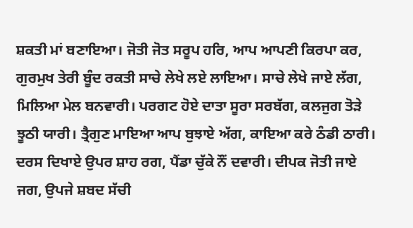ਸ਼ਕਤੀ ਮਾਂ ਬਣਾਇਆ। ਜੋਤੀ ਜੋਤ ਸਰੂਪ ਹਰਿ, ਆਪ ਆਪਣੀ ਕਿਰਪਾ ਕਰ, ਗੁਰਮੁਖ ਤੇਰੀ ਬੂੰਦ ਰਕਤੀ ਸਾਚੇ ਲੇਖੇ ਲਏ ਲਾਇਆ। ਸਾਚੇ ਲੇਖੇ ਜਾਏ ਲੱਗ, ਮਿਲਿਆ ਮੇਲ ਬਨਵਾਰੀ। ਪਰਗਟ ਹੋਏ ਦਾਤਾ ਸੂਰਾ ਸਰਬੱਗ, ਕਲਜੁਗ ਤੋੜੇ ਝੂਠੀ ਯਾਰੀ। ਤ੍ਰੈਗੁਣ ਮਾਇਆ ਆਪ ਬੁਝਾਏ ਅੱਗ, ਕਾਇਆ ਕਰੇ ਠੰਡੀ ਠਾਰੀ। ਦਰਸ ਦਿਖਾਏ ਉਪਰ ਸ਼ਾਹ ਰਗ, ਪੈਂਡਾ ਚੁੱਕੇ ਨੌਂ ਦਵਾਰੀ। ਦੀਪਕ ਜੋਤੀ ਜਾਏ ਜਗ, ਉਪਜੇ ਸ਼ਬਦ ਸੱਚੀ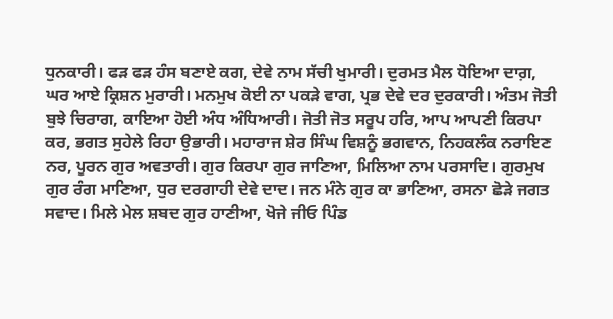ਧੁਨਕਾਰੀ। ਫੜ ਫੜ ਹੰਸ ਬਣਾਏ ਕਗ, ਦੇਵੇ ਨਾਮ ਸੱਚੀ ਖੁਮਾਰੀ। ਦੁਰਮਤ ਮੈਲ ਧੋਇਆ ਦਾਗ਼, ਘਰ ਆਏ ਕ੍ਰਿਸ਼ਨ ਮੁਰਾਰੀ। ਮਨਮੁਖ ਕੋਈ ਨਾ ਪਕੜੇ ਵਾਗ, ਪ੍ਰਭ ਦੇਵੇ ਦਰ ਦੁਰਕਾਰੀ। ਅੰਤਮ ਜੋਤੀ ਬੁਝੇ ਚਿਰਾਗ, ਕਾਇਆ ਹੋਈ ਅੰਧ ਅੰਧਿਆਰੀ। ਜੋਤੀ ਜੋਤ ਸਰੂਪ ਹਰਿ, ਆਪ ਆਪਣੀ ਕਿਰਪਾ ਕਰ, ਭਗਤ ਸੁਹੇਲੇ ਰਿਹਾ ਉਭਾਰੀ। ਮਹਾਰਾਜ ਸ਼ੇਰ ਸਿੰਘ ਵਿਸ਼ਨੂੰ ਭਗਵਾਨ, ਨਿਹਕਲੰਕ ਨਰਾਇਣ ਨਰ, ਪੂਰਨ ਗੁਰ ਅਵਤਾਰੀ। ਗੁਰ ਕਿਰਪਾ ਗੁਰ ਜਾਣਿਆ, ਮਿਲਿਆ ਨਾਮ ਪਰਸਾਦਿ। ਗੁਰਮੁਖ ਗੁਰ ਰੰਗ ਮਾਣਿਆ, ਧੁਰ ਦਰਗਾਹੀ ਦੇਵੇ ਦਾਦ। ਜਨ ਮੰਨੇ ਗੁਰ ਕਾ ਭਾਣਿਆ, ਰਸਨਾ ਛੋੜੇ ਜਗਤ ਸਵਾਦ। ਮਿਲੇ ਮੇਲ ਸ਼ਬਦ ਗੁਰ ਹਾਣੀਆ, ਖੋਜੇ ਜੀਓ ਪਿੰਡ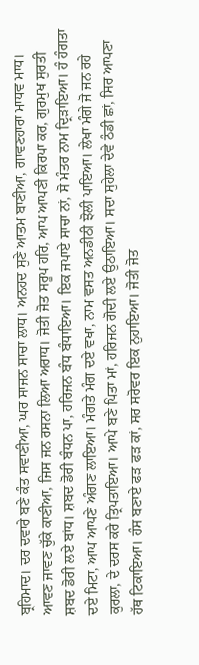ਬ੍ਰਹਿਮਾਦ। ਦਰ ਦਵਾਰੇ ਬਣੇ ਕੰਤ ਸਵਾਣੀਆ, ਘਰ ਸਾਜਨ ਸਾਚਾ ਲਾਧ। ਅਨਹਦ ਸੁਣੇ ਆਤਮ ਬਾਣੀਆ, ਗਾਵਣਹਾਰਾ ਮਾਧਵ ਮਾਧ। ਆਵਣ ਜਾਵਣ ਚੁੱਕੇ ਕਾਣੀਆ, ਜਿਸ ਜਨ ਰਸਨਾ ਲਿਆ ਅਰਾਧ। ਜੋਤੀ ਜੋਤ ਸਰੂਪ ਹਰਿ, ਆਪ ਆਪਣੀ ਕਿਰਪਾ ਕਰ, ਗੁਰਮੁਖ ਸੁਰਤੀ ਸ਼ਬਦ ਡੋਰੀ ਲਏ ਬਾਂਧ। ਸ਼ਬਦ ਡੋਰੀ ਬੰਧਨ ਪਾ, ਹਰਿਜਨ ਬੰਧ ਬੰਧਾਇਆ। ਇਕ ਜਪਾਏ ਸਾਚਾ ਨਾਂ, ਸੋ ਮੰਤਰ ਨਾਮ ਦ੍ਰਿੜਾਇਆ। ਹੰ ਹੰਗਤਾ ਦਏ ਮਿਟਾ, ਆਪ ਆਪਣੇ ਅੰਗਣ ਲਾਇਆ। ਮੰਗਤੇ ਮੰਗ ਦਏ ਵਖਾ, ਨਾਮ ਵਸਤ ਅਨਡੀਠੀ ਝੋਲੀ ਪਾਇਆ। ਲੇਖਾ ਮੰਗੇ ਜੋ ਜਨ ਰਹੇ ਕੁਰਲਾ, ਦੇ ਦਰਸ ਕਰੇ ਤ੍ਰਿਪਤਾਇਆ। ਆਪੇ ਬਣੇ ਪਿਤਾ ਮਾਂ, ਹਰਿਜਨ ਗੋਦੀ ਲਏ ਉਠਾਇਆ। ਸਦਾ ਸੁਹੇਲਾ ਦੇਵੇ ਠੰਡੀ ਛਾਂ, ਸਿਰ ਆਪਣਾ ਹੱਥ ਟਿਕਾਇਆ। ਹੰਸ ਬਣਾਏ ਫੜ ਫੜ ਕਾਂ, ਸਰ ਸਰੋਵਰ ਇਕ ਨੁਹਾਇਆ। ਜੋਤੀ ਜੋਤ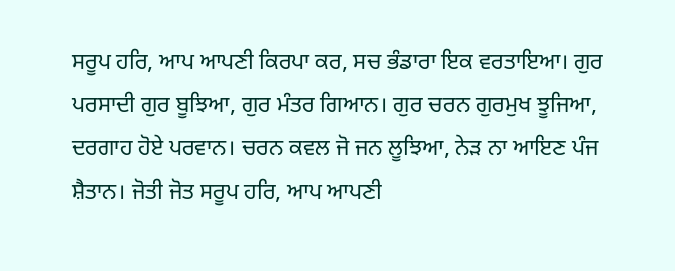ਸਰੂਪ ਹਰਿ, ਆਪ ਆਪਣੀ ਕਿਰਪਾ ਕਰ, ਸਚ ਭੰਡਾਰਾ ਇਕ ਵਰਤਾਇਆ। ਗੁਰ ਪਰਸਾਦੀ ਗੁਰ ਬੂਝਿਆ, ਗੁਰ ਮੰਤਰ ਗਿਆਨ। ਗੁਰ ਚਰਨ ਗੁਰਮੁਖ ਝੂਜਿਆ, ਦਰਗਾਹ ਹੋਏ ਪਰਵਾਨ। ਚਰਨ ਕਵਲ ਜੋ ਜਨ ਲੂਝਿਆ, ਨੇੜ ਨਾ ਆਇਣ ਪੰਜ ਸ਼ੈਤਾਨ। ਜੋਤੀ ਜੋਤ ਸਰੂਪ ਹਰਿ, ਆਪ ਆਪਣੀ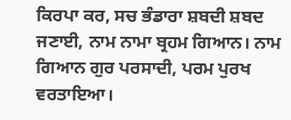ਕਿਰਪਾ ਕਰ, ਸਚ ਭੰਡਾਰਾ ਸ਼ਬਦੀ ਸ਼ਬਦ ਜਣਾਈ, ਨਾਮ ਨਾਮਾ ਬ੍ਰਹਮ ਗਿਆਨ। ਨਾਮ ਗਿਆਨ ਗੁਰ ਪਰਸਾਦੀ, ਪਰਮ ਪੁਰਖ ਵਰਤਾਇਆ।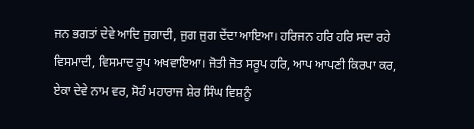ਜਨ ਭਗਤਾਂ ਦੇਵੇ ਆਦਿ ਜੁਗਾਦੀ, ਜੁਗ ਜੁਗ ਦੇਂਦਾ ਆਇਆ। ਹਰਿਜਨ ਹਰਿ ਹਰਿ ਸਦਾ ਰਹੇ ਵਿਸਮਾਦੀ, ਵਿਸਮਾਦ ਰੂਪ ਅਖਵਾਇਆ। ਜੋਤੀ ਜੋਤ ਸਰੂਪ ਹਰਿ, ਆਪ ਆਪਣੀ ਕਿਰਪਾ ਕਰ, ਏਕਾ ਦੇਵੇ ਨਾਮ ਵਰ, ਸੋਹੰ ਮਹਾਰਾਜ ਸ਼ੇਰ ਸਿੰਘ ਵਿਸ਼ਨੂੰ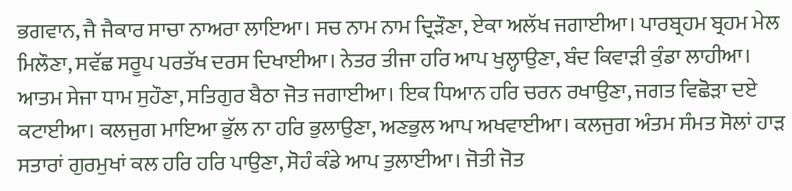ਭਗਵਾਨ, ਜੈ ਜੈਕਾਰ ਸਾਚਾ ਨਾਅਰਾ ਲਾਇਆ। ਸਚ ਨਾਮ ਨਾਮ ਦ੍ਰਿੜੌਣਾ, ਏਕਾ ਅਲੱਖ ਜਗਾਈਆ। ਪਾਰਬ੍ਰਹਮ ਬ੍ਰਹਮ ਮੇਲ ਮਿਲੌਣਾ, ਸਵੱਛ ਸਰੂਪ ਪਰਤੱਖ ਦਰਸ ਦਿਖਾਈਆ। ਨੇਤਰ ਤੀਜਾ ਹਰਿ ਆਪ ਖੁਲ੍ਹਾਉਣਾ, ਬੰਦ ਕਿਵਾੜੀ ਕੁੰਡਾ ਲਾਹੀਆ। ਆਤਮ ਸੇਜਾ ਧਾਮ ਸੁਹੌਣਾ, ਸਤਿਗੁਰ ਬੈਠਾ ਜੋਤ ਜਗਾਈਆ। ਇਕ ਧਿਆਨ ਹਰਿ ਚਰਨ ਰਖਾਉਣਾ, ਜਗਤ ਵਿਛੋੜਾ ਦਏ ਕਟਾਈਆ। ਕਲਜੁਗ ਮਾਇਆ ਭੁੱਲ ਨਾ ਹਰਿ ਭੁਲਾਉਣਾ, ਅਣਭੁਲ ਆਪ ਅਖਵਾਈਆ। ਕਲਜੁਗ ਅੰਤਮ ਸੰਮਤ ਸੋਲਾਂ ਹਾੜ ਸਤਾਰਾਂ ਗੁਰਮੁਖਾਂ ਕਲ ਹਰਿ ਹਰਿ ਪਾਉਣਾ, ਸੋਹੰ ਕੰਡੇ ਆਪ ਤੁਲਾਈਆ। ਜੋਤੀ ਜੋਤ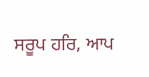ਸਰੂਪ ਹਰਿ, ਆਪ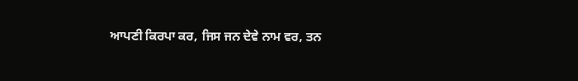ਆਪਣੀ ਕਿਰਪਾ ਕਰ, ਜਿਸ ਜਨ ਦੇਵੇ ਨਾਮ ਵਰ, ਤਨ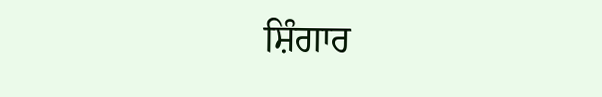ਸ਼ਿੰਗਾਰ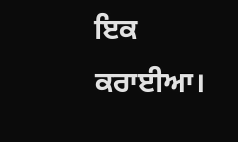ਇਕ ਕਰਾਈਆ।